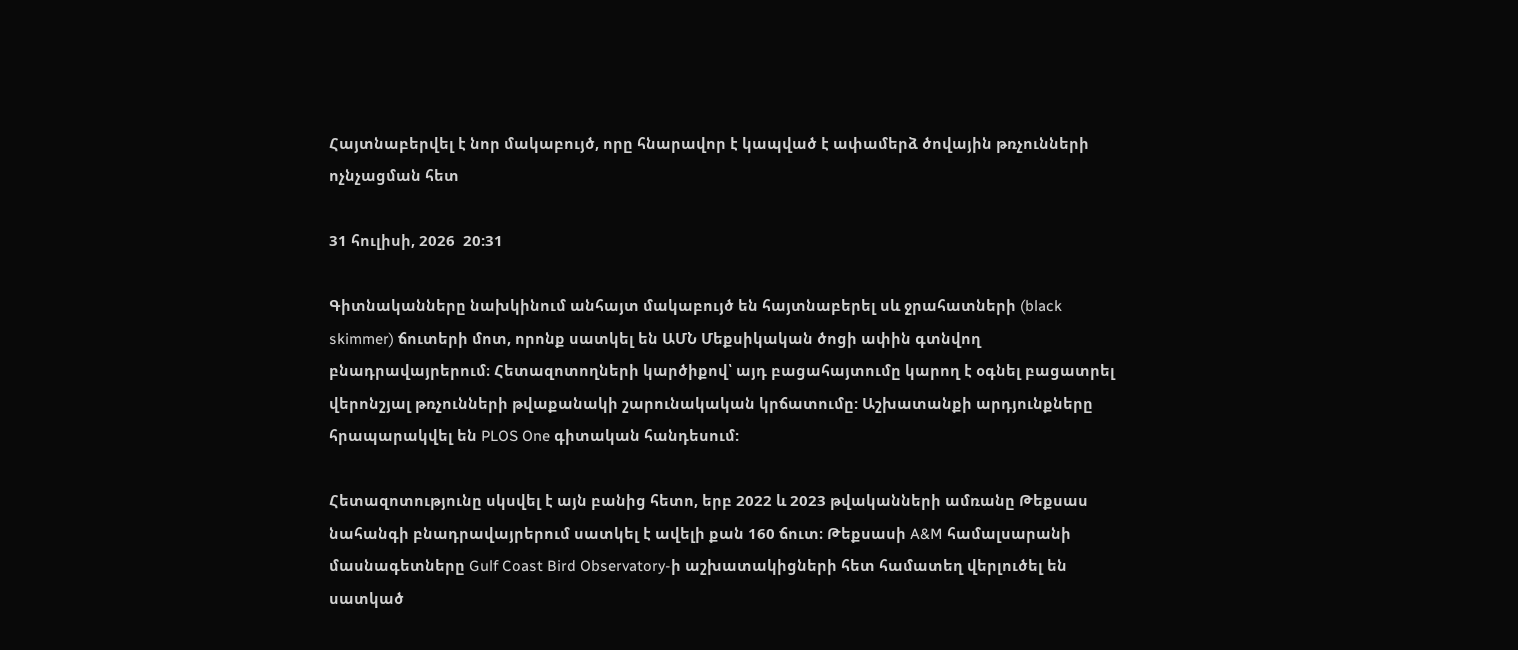Հայտնաբերվել է նոր մակաբույծ, որը հնարավոր է կապված է ափամերձ ծովային թռչունների ոչնչացման հետ

31 հուլիսի, 2026  20:31

Գիտնականները նախկինում անհայտ մակաբույծ են հայտնաբերել սև ջրահատների (black skimmer) ճուտերի մոտ, որոնք սատկել են ԱՄՆ Մեքսիկական ծոցի ափին գտնվող բնադրավայրերում։ Հետազոտողների կարծիքով՝ այդ բացահայտումը կարող է օգնել բացատրել վերոնշյալ թռչունների թվաքանակի շարունակական կրճատումը: Աշխատանքի արդյունքները հրապարակվել են PLOS One գիտական հանդեսում:

Հետազոտությունը սկսվել է այն բանից հետո, երբ 2022 և 2023 թվականների ամռանը Թեքսաս նահանգի բնադրավայրերում սատկել է ավելի քան 160 ճուտ։ Թեքսասի A&M համալսարանի մասնագետները Gulf Coast Bird Observatory-ի աշխատակիցների հետ համատեղ վերլուծել են սատկած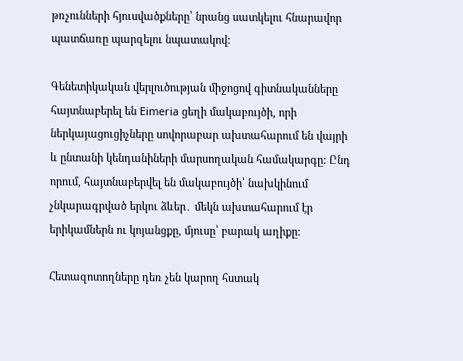թռչունների հյուսվածքները՝ նրանց սատկելու հնարավոր պատճառը պարզելու նպատակով:

Գենետիկական վերլուծության միջոցով գիտնականները հայտնաբերել են Eimeria ցեղի մակաբույծի, որի ներկայացուցիչները սովորաբար ախտահարում են վայրի և ընտանի կենդանիների մարսողական համակարգը: Ընդ որում, հայտնաբերվել են մակաբույծի՝ նախկինում չնկարագրված երկու ձևեր․ մեկն ախտահարում էր երիկամներն ու կոյանցքը, մյուսը՝ բարակ աղիքը:

Հետազոտողները դեռ չեն կարող հստակ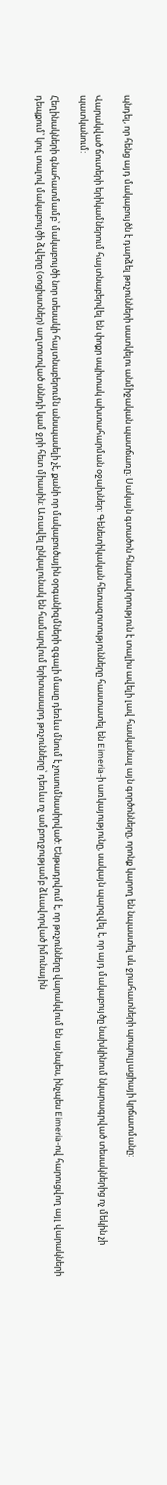պնդել, որ հենց այդ մակաբույծն է դարձել թռչունների սատկելու անմիջական պատճառը։ Սակայն գտածոն հնարավորություն է տալիս ավելի լավ հասկանալ այն գործոնները, որոնք կարող են նպաստել սև ջրահատների պոպուլյացիայի կրճատմանը:

Վարակված ճուտերի երիկամներում հայտնաբերվել են փոքր սպիտակ ախտահարման օջախներ: Գենետիկական հետազոտությունները հաստատել են Eimeria-ի առկայությունը, սակայն պարզվել է, որ այդ մակաբույծը նախկինում նկարագրված տեսակներից ոչ մեկին չի պատկանում:

Հեղինակների գնահատմամբ՝ մակաբույծի նոր տեսակի հայտնաբերումն անսպասելի չէ, քանի որ մակաբուծային օրգանիզմների զգալի մասը դեռևս մնում է չուսումնասիրված: Ենթադրվում է, որ թռչունները վարակվում են այնպես, ինչպես Eimeria-ով հարուցվող այլ վարակների դեպքում՝ կուլ տալով մակաբույծի ձվերը (օոցիստներ) աղտոտված սննդի կամ ջրի հետ միասին: Առավել ընկալունակ են համարվում երիտասարդ թռչունները՝ դեռևս ոչ ամբողջությամբ ձևավորված իմունային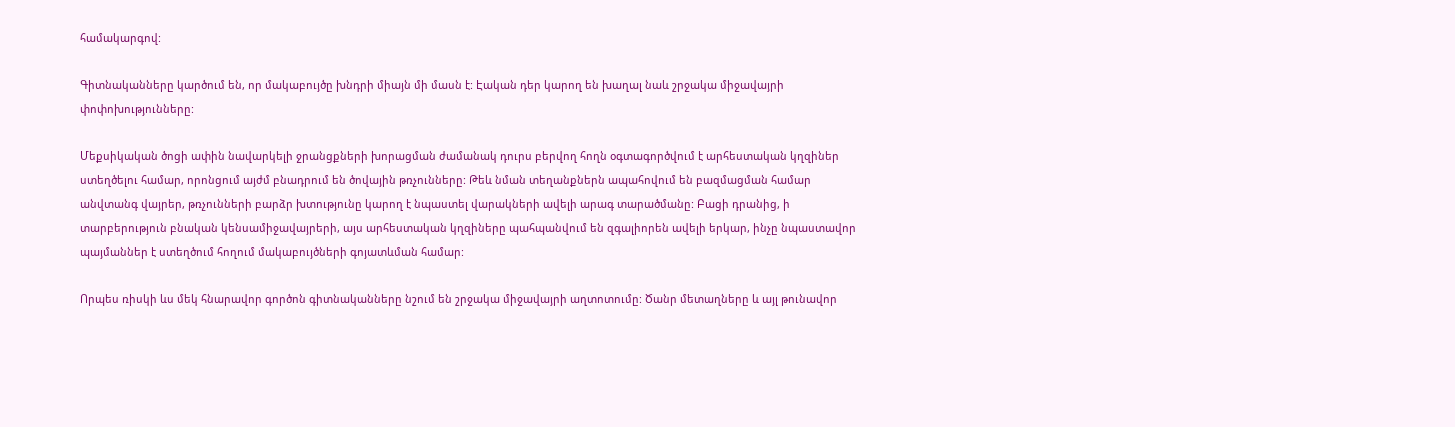համակարգով:

Գիտնականները կարծում են, որ մակաբույծը խնդրի միայն մի մասն է: Էական դեր կարող են խաղալ նաև շրջակա միջավայրի փոփոխությունները:

Մեքսիկական ծոցի ափին նավարկելի ջրանցքների խորացման ժամանակ դուրս բերվող հողն օգտագործվում է արհեստական կղզիներ ստեղծելու համար, որոնցում այժմ բնադրում են ծովային թռչունները: Թեև նման տեղանքներն ապահովում են բազմացման համար անվտանգ վայրեր, թռչունների բարձր խտությունը կարող է նպաստել վարակների ավելի արագ տարածմանը: Բացի դրանից, ի տարբերություն բնական կենսամիջավայրերի, այս արհեստական կղզիները պահպանվում են զգալիորեն ավելի երկար, ինչը նպաստավոր պայմաններ է ստեղծում հողում մակաբույծների գոյատևման համար:

Որպես ռիսկի ևս մեկ հնարավոր գործոն գիտնականները նշում են շրջակա միջավայրի աղտոտումը: Ծանր մետաղները և այլ թունավոր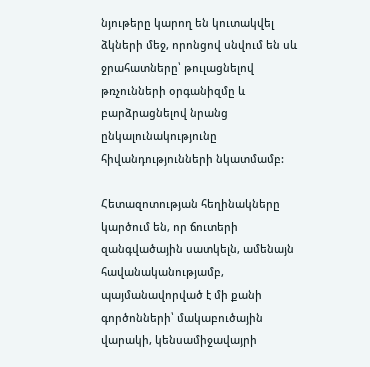նյութերը կարող են կուտակվել ձկների մեջ, որոնցով սնվում են սև ջրահատները՝ թուլացնելով թռչունների օրգանիզմը և բարձրացնելով նրանց ընկալունակությունը հիվանդությունների նկատմամբ:

Հետազոտության հեղինակները կարծում են, որ ճուտերի զանգվածային սատկելն, ամենայն հավանականությամբ, պայմանավորված է մի քանի գործոնների՝ մակաբուծային վարակի, կենսամիջավայրի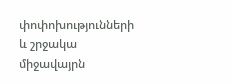փոփոխությունների և շրջակա միջավայրն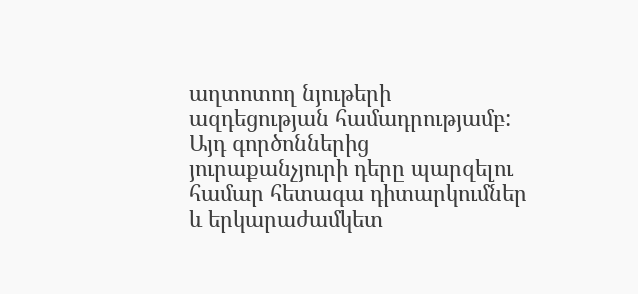աղտոտող նյութերի ազդեցության համադրությամբ: Այդ գործոններից յուրաքանչյուրի դերը պարզելու համար հետագա դիտարկումներ և երկարաժամկետ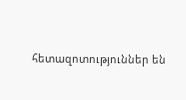հետազոտություններ են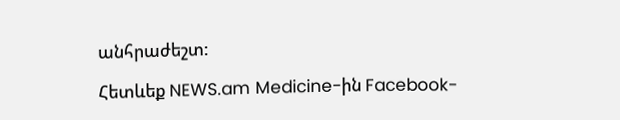անհրաժեշտ:

Հետևեք NEWS.am Medicine-ին Facebook-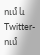ում և Twitter-ում